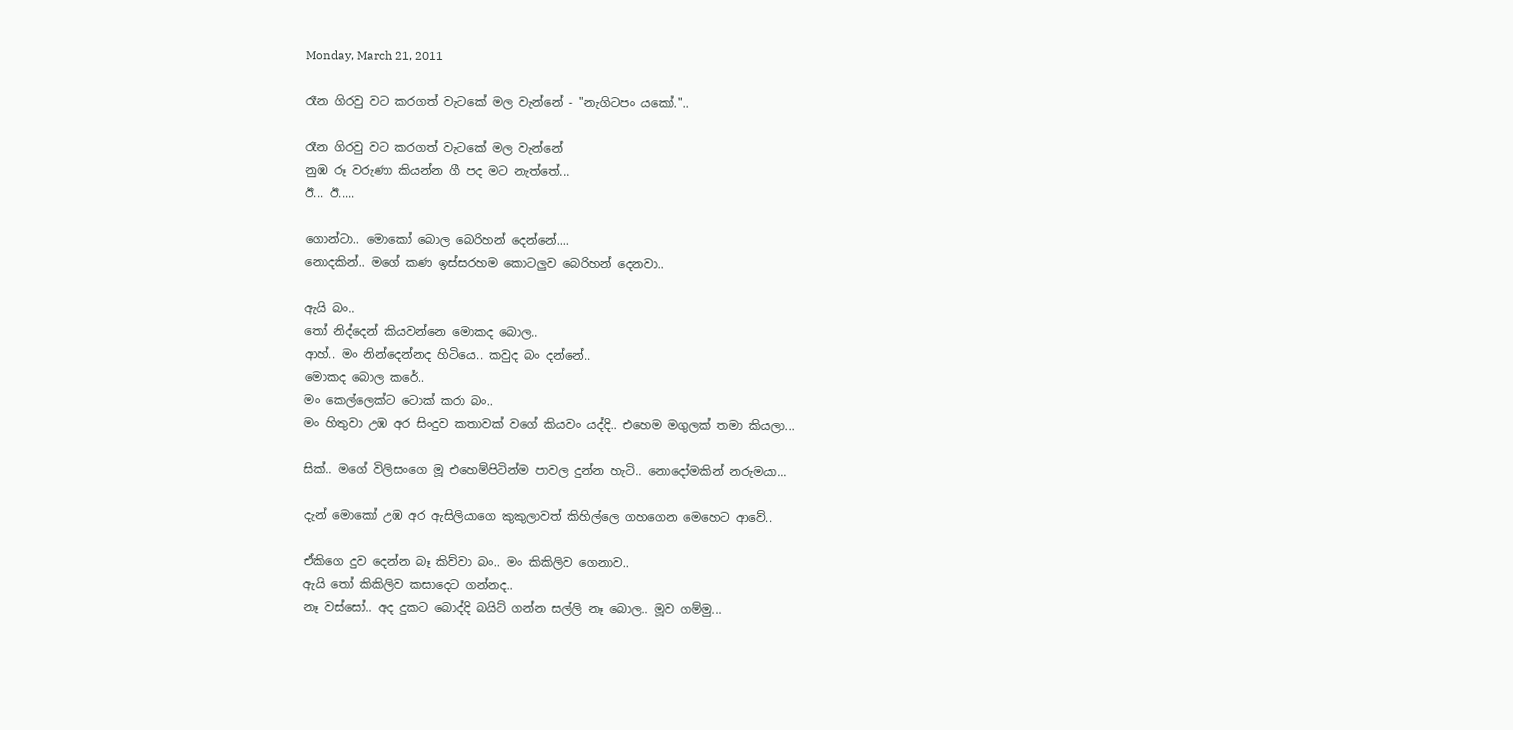Monday, March 21, 2011

රෑන ගිරවු වට කරගත් වැටකේ මල වැන්නේ - "නැගිටපං යකෝ."..

රෑන ගිරවු වට කරගත් වැටකේ මල වැන්නේ
නුඹ රූ වරුණා කියන්න ගී පද මට නැත්තේ...
ඊ... ඊ.....

ගොන්ටා.. මොකෝ බොල බෙරිහන් දෙන්නේ....
නොදකින්.. මගේ කණ ඉස්සරහම කොටලුව බෙරිහන් දෙනවා..

ඇයි බං..
තෝ නිද්දෙන් කියවන්නෙ මොකද බොල..
ආහ්.. මං නින්දෙන්නද හිටියෙ.. කවුද බං දන්නේ..
මොකද බොල කරේ..
මං කෙල්ලෙක්ට ටොක් කරා බං..
මං හිතුවා උඹ අර සිංදුව කතාවක් වගේ කියවං යද්දි.. එහෙම මගුලක් තමා කියලා...

සික්.. මගේ විලිසංගෙ මූ එහෙම්පිටින්ම පාවල දුන්න හැටි.. නොදෝමකින් නරුමයා...

දැන් මොකෝ උඹ අර ඇසිලියාගෙ කුකුලාවත් කිහිල්ලෙ ගහගෙන මෙහෙට ආවේ..

ඒකිගෙ දුව දෙන්න බෑ කිව්වා බං.. මං කිකිලිව ගෙනාව..
ඇයි තෝ කිකිලිව කසාදෙට ගන්නද..
නෑ වස්සෝ.. අද දුකට බොද්දි බයිට් ගන්න සල්ලි නෑ බොල.. මූව ගම්මු...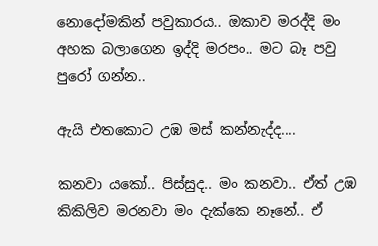නොදෝමකින් පවුකාරය.. ඔකාව මරද්දි මං අහක බලාගෙන ඉද්දි මරපං.. මට බෑ පවු පුරෝ ගන්න..

ඇයි එතකොට උඹ මස් කන්නැද්ද....

කනවා යකෝ.. පිස්සුද.. මං කනවා.. ඒත් උඹ කිකිලිව මරනවා මං දැක්කෙ නෑනේ.. ඒ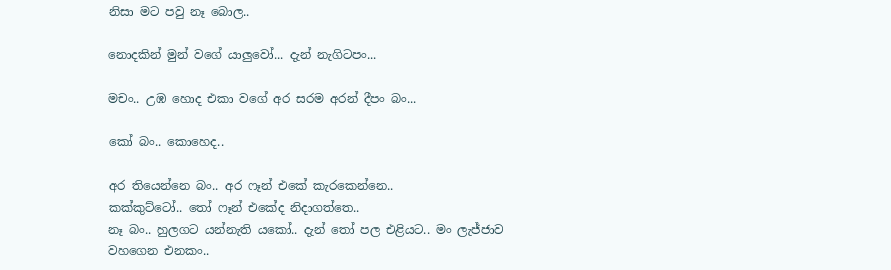නිසා මට පවු නෑ බොල..

නොදකින් මුන් වගේ යාලුවෝ... දැන් නැගිටපං...

මචං.. උඹ හොද එකා වගේ අර සරම අරන් දීපං බං...

කෝ බං.. කොහෙද..

අර තියෙන්නෙ බං.. අර ෆෑන් එකේ කැරකෙන්නෙ..
කක්කුට්ටෝ.. තෝ ෆෑන් එකේද නිදාගත්තෙ..
නෑ බං.. හුලගට යන්නැති යකෝ.. දැන් තෝ පල එළියට.. මං ලැජ්ජාව ව‍හගෙන එනකං..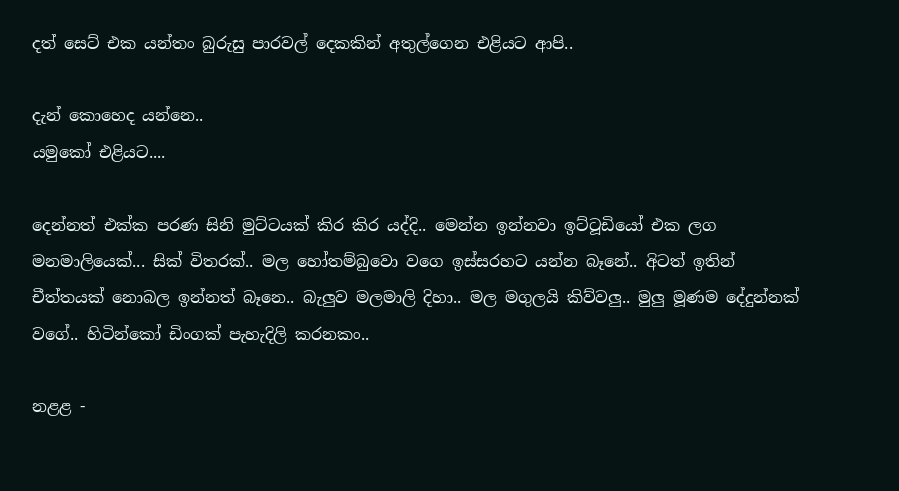දත් සෙට් එක යන්තං බුරුසු පාරවල් දෙකකින් අතුල්ගෙන එළියට ආපි..

දැන් කොහෙද යන්නෙ..
යමුකෝ එළියට....

දෙන්නත් එක්ක පරණ සිනි මුට්ටයක් කිර කිර යද්දි.. මෙන්න ඉන්නවා ඉට්ටූඩියෝ එක ලග මනමාලියෙක්... සික් විතරක්.. මල හෝතම්බුවො වගෙ ඉස්සරහට යන්න බෑනේ.. අිටත් ඉතින් චීත්තයක් නොබල ඉන්නත් බෑනෙ.. බැලුව මලමාලි දිහා.. මල මගුලයි කිව්වලු.. මුලු මූණම දේදුන්නක් වගේ.. හිටින්කෝ ඩිංගක් පැහැදිලි කරනකං..

නළළ -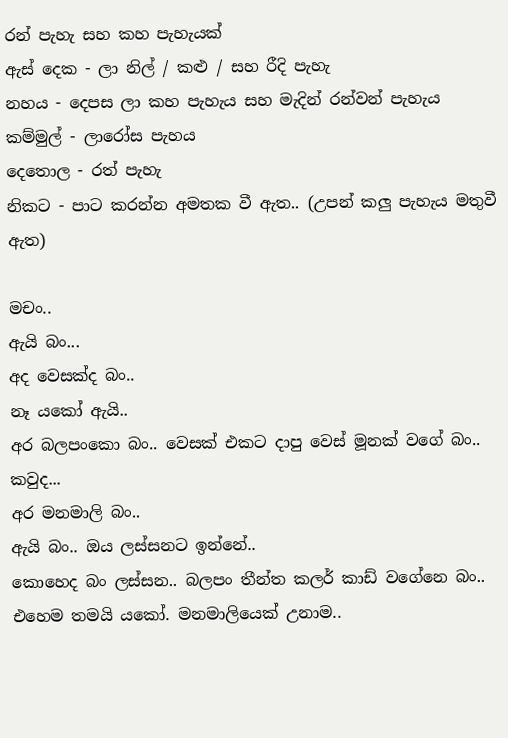රන් පැහැ සහ කහ පැහැයක්
ඇස් දෙක - ලා නිල් / කළු / සහ රීදි පැහැ
නහය - දෙපස ලා කහ පැහැය සහ මැදින් රන්වන් පැහැය
කම්මුල් - ලාරෝස පැහය
දෙතොල - රත් පැහැ
නිකට - පාට කරන්න අමතක වී ඇත.. (උපන් කලු පැහැය මතුවී ඇත)

මචං..
ඇයි බං...
අද වෙසක්ද බං..
නෑ යකෝ ඇයි..
අර බලපංකො බං.. වෙසක් එකට දාපු වෙස් මූනක් වගේ බං..
කවුද...
අර මනමාලි බං..
ඇයි බං.. ඔය ලස්සනට ඉන්නේ..
කොහෙද බං ලස්සන.. බලපං තීන්ත කලර් කාඩ් වගේනෙ බං..
එහෙම තමයි යකෝ. මනමාලියෙක් උනාම..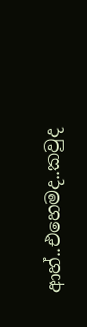ආහ්..එහෙමද..කවුද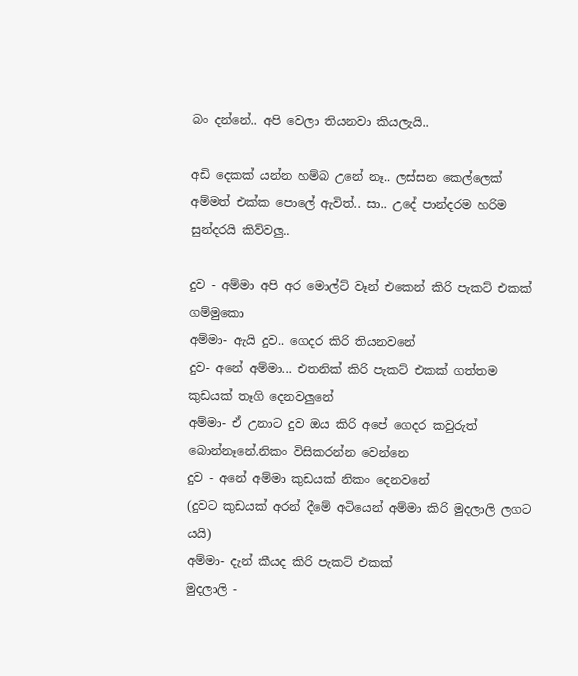බං දන්නේ.. අපි වෙලා තියනවා කියලැයි..

අඩි ‍දෙකක් යන්න හම්බ උනේ නෑ.. ලස්සන කෙල්ලෙක් අම්මත් එක්ක පොලේ ඇවිත්.. සා.. උ‍දේ පාන්දරම හරිම සුන්දරයි කිව්වලු..

දුව - අම්මා අපි අර මොල්ට් වෑන් එකෙන් කිරි පැකට් එකක් ගම්මුකො
අම්මා- ඇයි දුව.. ගෙදර කිරි තියනවනේ
දුව- අනේ අම්මා... එතනික් කිරි පැකට් එකක් ගත්තම කුඩයක් තෑගි දෙනවලුනේ
අම්මා- ඒ උනාට දුව ඔය කිරි අපේ ගෙදර කවුරුත් බොන්නෑනේ.නිකං විසිකරන්න වෙන්නෙ
දුව - අනේ අම්මා කුඩයක් නිකං දෙනවනේ
(දුවට කුඩයක් අරන් දීමේ අටියෙන් අම්මා කිරි මුදලාලි ලගට යයි)
අම්මා- දැන් කීයද කිරි පැකට් එකක්
මුදලාලි -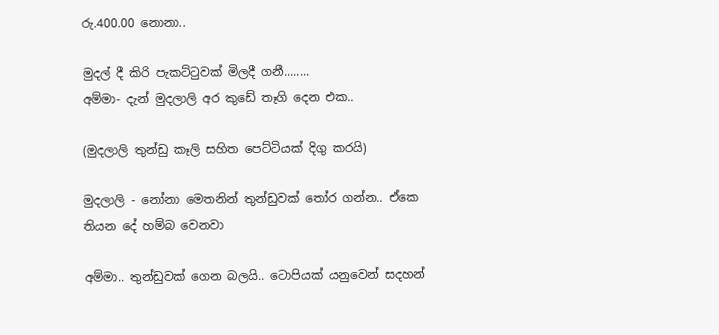රු.400.00 නොනා..

මුදල් දී කිරි පැකට්ටුවක් මිලදී ගනී........
අම්මා- දැන් මුදලාලි අර කුඩේ තෑගි දෙන එක..

(මුදලාලි තුන්ඩු කෑලි සහිත පෙට්ටියක් දිගු කරයි)

මුදලාලි - නෝනා මෙතනින් ‍තුන්ඩුවක් තෝර ගන්න.. ඒකෙ තියන දේ හම්බ වෙනවා

අම්මා.. තුන්ඩුවක් ගෙන බලයි.. ටොපියක් යනුවෙන් සදහන්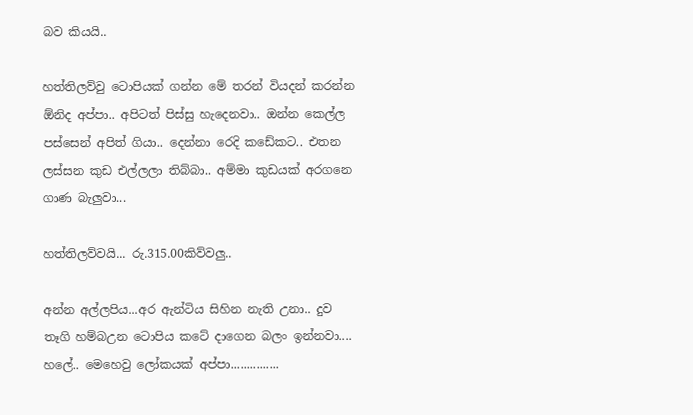බව කියයි..

හත්තිලව්වු ටොපියක් ගන්න මේ තරන් වියදන් කරන්න ඕනිද අප්පා.. අපිටත් පිස්සු හැදෙනවා.. ඔන්න කෙල්ල පස්සෙන් අපිත් ගියා.. දෙන්නා රෙදි කඩේකට.. එතන ලස්සන කුඩ එල්ලලා තිබ්බා.. අම්මා කුඩයක් අරගනෙ ගාණ බැලුවා...

හත්තිලව්වයි... රු.315.00කිව්වලු..

අන්න අල්ලපිය...අර ඇන්ටිය සිහින නැති උනා.. දුව තෑගි හම්බඋන ටොපිය කටේ දාගෙන බලං ඉන්නවා.... හලේ.. මෙහෙවු ලෝකයක් අප්පා...............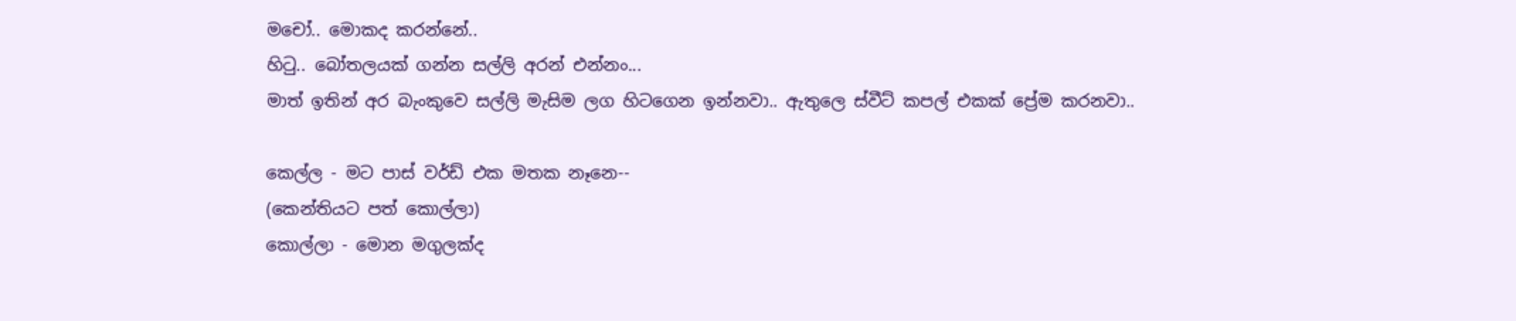මචෝ.. මොකද කරන්නේ..
හිටු.. බෝතලයක් ගන්න සල්ලි අරන් ‍එන්නං...
මාත් ඉතින් අර බැංකුවෙ සල්ලි මැසිම ලග හිටගෙන ඉන්නවා.. ඇතුලෙ ස්වීට් කපල් එකක් ප්‍රේම කරනවා..

කෙල්ල - මට පාස් වර්ඩ් එක මතක නෑනෙ--
(කෙන්තියට පත් කොල්ලා)
කොල්ලා - මොන මගුලක්ද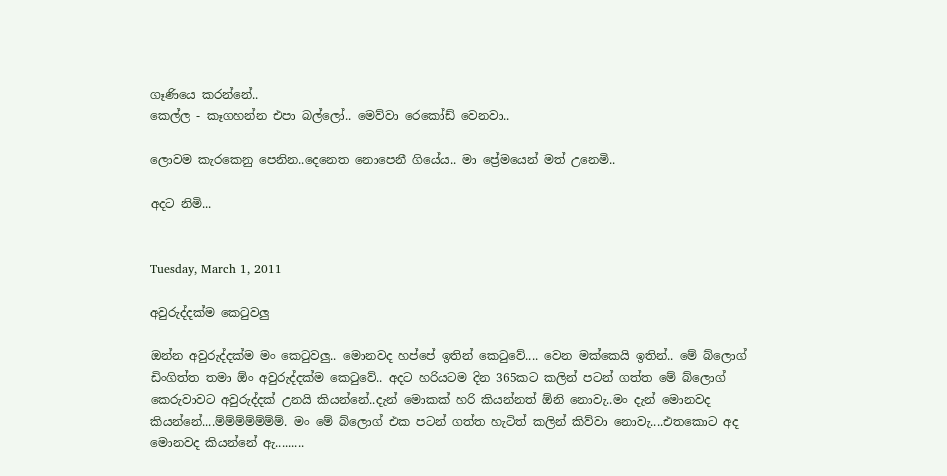ගෑණියෙ කරන්නේ..
කෙල්ල - කෑගහන්න එපා බල්ලෝ.. මෙව්වා රෙකෝඩ් වෙනවා..

ලොවම කැරකෙනු පෙනින..දෙනෙත නොපෙනී ගියේය.. මා ප්‍රේමයෙන් මත් උනෙමි..

අදට නිමි...


Tuesday, March 1, 2011

අවුරුද්දක්ම කෙටුවලු

ඔන්න අවුරුද්දක්ම මං කෙටුවලු.. මොනවද හප්පේ ඉතින් කෙටුවේ.... වෙන මක්කෙයි ඉතින්.. මේ බ්ලොග් ඩිංගිත්ත තමා ඕං අවුරුද්දක්ම කෙටුවේ.. අදට හරියටම දින 365කට කලින් පටන් ගත්ත මේ බ්ලොග් කෙරුවාවට අවුරුද්දක් උනයි කියන්නේ..දැන් මොකක් හරි කියන්නත් ඕනි නොවැ..මං දැන් මොනවද කියන්නේ....ම්ම්ම්ම්ම්ම්ම්. මං මේ බ්ලොග් එක පටන් ගත්ත හැටිත් කලින් කිව්වා නොවැ....එතකොට අද මොනවද කියන්නේ ඇ.........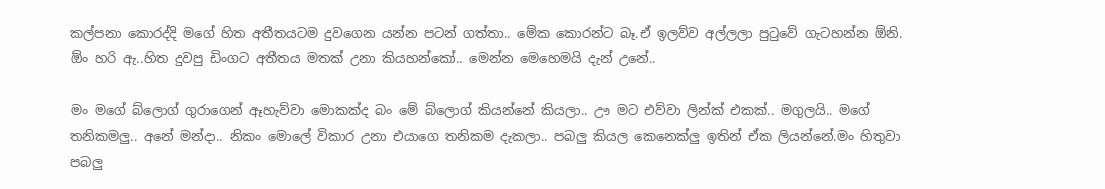කල්පනා කොරද්දි මගේ හිත අතීතයටම දුවගෙන යන්න පටන් ගත්තා.. මේක කොරන්ට බෑ.ඒ ඉලව්ව අල්ලලා පුටුවේ ගැටහන්න ඕනි. ඕං හරි ඇ..හිත දුවපු ඩිංගට අතීතය මතක් උනා කියහන්කෝ.. මෙන්න මෙහෙමයි දැන් උනේ..

මං මගේ බ්ලොග් ගුරාගෙන් ඈහැව්වා මොකක්ද බං මේ බ්ලොග් කියන්නේ කියලා.. ඌ මට එව්වා ලින්ක් එකක්.. මගුලයි.. මගේ තනිකමලු.. අනේ මන්දා.. නිකං මොලේ විකාර උනා එයාගෙ තනිකම දැකලා.. පබලු කියල කෙනෙක්ලු ඉතින් ඒක ලියන්නේ.මං හිතුවා පබලු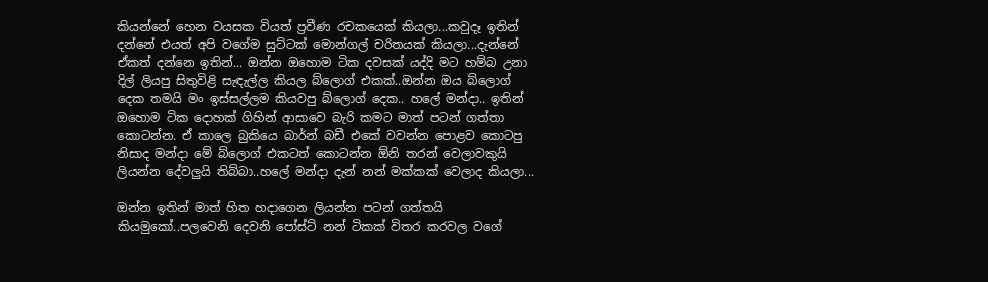කියන්නේ හෙන වයසක වියත් ප්‍රවීණ රචකයෙක් කියලා...කවුදෑ ඉතින් දන්නේ එයත් අපි වගේම සුට්ටක් මොන්ගල් චරිතයක් කියලා...දැන්නේ ඒකත් දන්නෙ ඉතින්... ඔන්න ඔහොම ටික දවසක් යද්දි මට හම්බ උනා දිල් ලියපු සිතුවිළි සැඳැල්ල කියල බ්ලොග් එකක්..ඔන්න ඔය බ්ලොග් දෙක තමයි මං ඉස්සල්ලම කියවපු බ්ලොග් දෙක.. හලේ මන්දා.. ඉතින් ඔහොම ටික දොහක් ගිහින් ආසාවෙ බැරි කමට මාත් පටන් ගත්තා කොටන්න. ඒ කාලෙ බුකියෙ බාර්න් බඩී එකේ වවන්න පොළව කොටපු නිසාද මන්දා මේ බ්ලොග් එකටත් කොටන්න ඕනි තරන් වෙලාවකුයි ලියන්න දේවලුයි තිබ්බා..හලේ මන්දා දැන් නන් මක්කක් වෙලාද කියලා...

ඔන්න ඉතින් මාත් හිත හදාගෙන ලියන්න පටන් ගත්තයි කියමුකෝ..පලවෙනි දෙවනි පෝස්ට් නන් ටිකක් විතර කරවල වගේ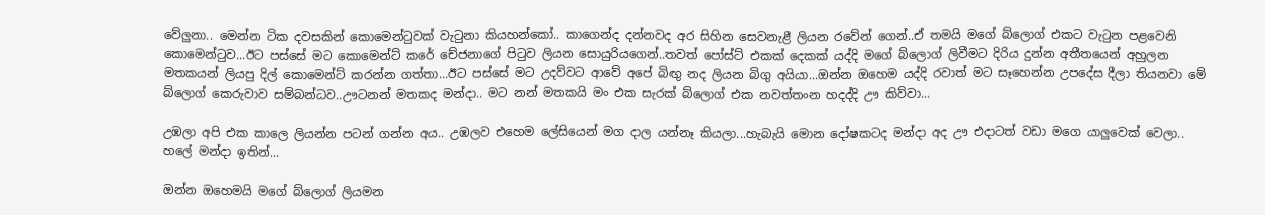වේලුනා.. මෙන්න ටික දවසකින් කොමෙන්ටුවක් වැටුනා කියහන්කෝ.. කාගෙන්ද දන්නවද අර සිහින සෙවනැළී ලියන රවේන් ගෙන්..ඒ තමයි මගේ බ්ලොග් එකට වැටුන පළවෙනි කොමෙන්ටුව...ඊට පස්සේ මට කොමෙන්ට් කරේ චේජනාගේ පිටුව ලියන සොයුරියගෙන්..තවත් පෝස්ට් එකක් දෙකක් යද්දි මගේ බ්ලොග් ලිවීමට දිරිය දුන්න අතීතයෙන් අහුලන මතකයන් ලියපු දිල් කොමෙන්ට් කරන්න ගත්තා...ඊට පස්සේ මට උදව්වට ආවේ අපේ බිඟු නද ලියන බිගු අයියා...ඔන්න ඔහෙම යද්දි රවාත් මට සෑහෙන්න උපදේස දීලා තියනවා මේ බ්ලොග් කෙරුවාව සම්බන්ධව..ඌටනන් මතකද මන්දා.. මට නන් මතකයි මං එක සැරක් බ්ලොග් එක නවත්තංන හදද්දි ඌ කිව්වා...

උඹලා අපි එක කාලෙ ලියන්න පටන් ගන්න අය.. උඹලව එහෙම ලේසියෙන් මග දාල යන්නෑ කියලා...හැබැයි මොන දෝෂකටද මන්දා අද ඌ එදාටත් වඩා මගෙ යාලුවෙක් වෙලා.. හලේ මන්දා ඉතින්...

ඔන්න ඔහෙමයි මගේ බ්ලොග් ලියමන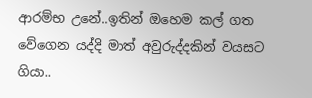ආරම්භ උනේ..ඉතින් ඔහෙම කල් ගත වේගෙන යද්දි මාත් අවුරුද්දකින් වයසට ගියා..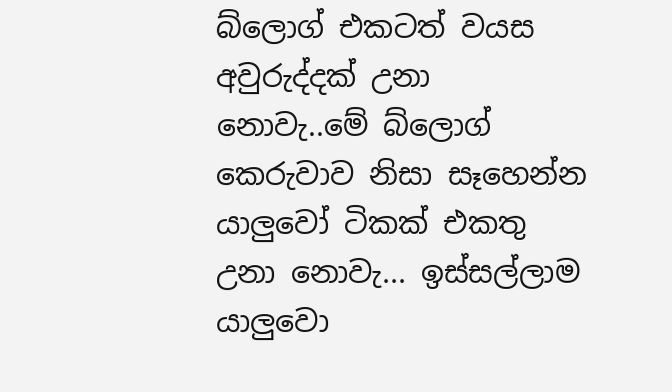බ්ලොග් එකටත් වයස අවුරුද්දක් උනා නොවැ..මේ බ්ලොග් කෙරුවාව නිසා සෑහෙන්න යාලුවෝ ටිකක් එකතු උනා නොවැ... ඉස්සල්ලාම යාලුවො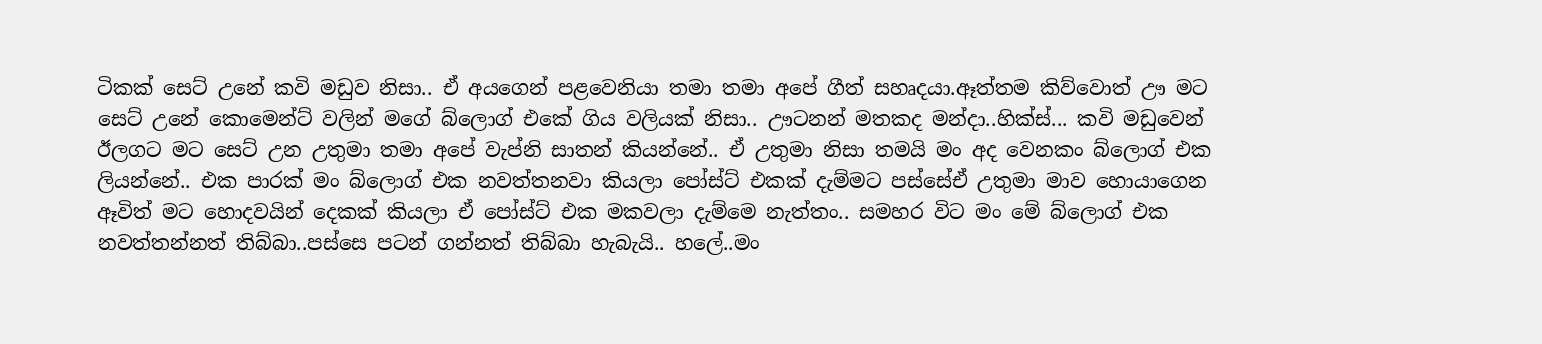ටිකක් සෙට් උනේ කවි මඩුව නිසා.. ඒ අයගෙන් පළවෙනියා තමා තමා අපේ ගීත් සහෘදයා.ඈත්තම කිව්වොත් ඌ මට සෙට් උනේ කොමෙන්ට් වලින් මගේ බ්ලොග් එකේ ගිය වලියක් නිසා.. ඌටනන් මතකද මන්දා..හික්ස්... කවි මඩුවෙන් ඊලගට මට සෙට් උන උතුමා තමා අපේ වැප්නි සාතන් කියන්නේ.. ඒ උතුමා නිසා තමයි මං අද වෙනකං බ්ලොග් එක ලියන්නේ.. එක පාරක් මං බ්ලොග් එක නවත්තනවා කියලා පෝස්ට් එකක් දැම්මට පස්සේඒ උතුමා මාව හොයාගෙන ඈවිත් මට හොදවයින් දෙකක් කියලා ඒ පෝස්ට් එක මකවලා දැම්මෙ නැත්තං.. සමහර විට මං මේ බ්ලොග් එක නවත්තන්නත් තිබ්බා..පස්සෙ පටන් ගන්නත් තිබ්බා හැබැයි.. හලේ..මං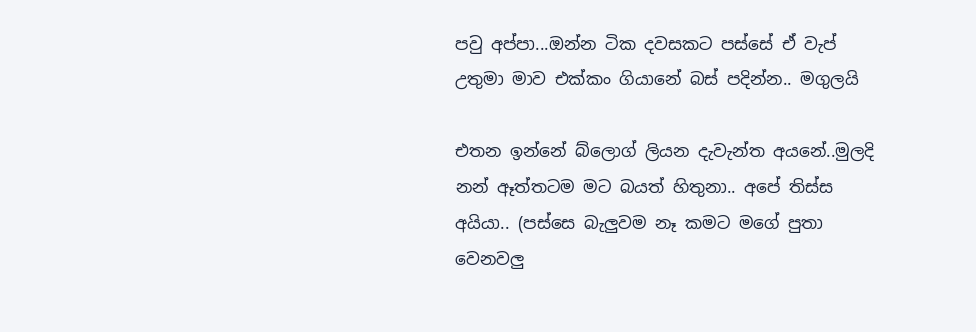පවු අප්පා...ඔන්න ටික දවසකට පස්සේ ඒ වැප් උතුමා මාව එක්කං ගියානේ බස් පදින්න.. මගුලයි

එතන ඉන්නේ බ්ලොග් ලියන දැවැන්ත අයනේ..මුලදි නන් ඈත්තටම මට බයත් හිතුනා.. අපේ තිස්ස අයියා.. (පස්සෙ බැලුවම නෑ කමට මගේ පුතා වෙනවලු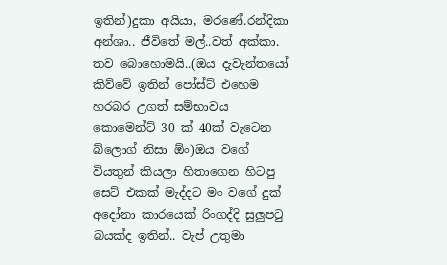ඉතින්)දුකා අයියා, මරණේ.රන්දිකා අන්ශා.. ජීවිතේ මල්..වත් අක්කා. තව බොහොමයි..(ඔය දැවැන්තයෝ කිව්වේ ඉතින් පෝස්ට් එහෙම හරබර උගත් සම්භාවය කොමෙන්ට් 30 ක් 40ක් වැටෙන බ්ලොග් නිසා ඕං)ඔය වගේ වියතුන් කියලා හිතාගෙන හිටපු සෙට් එකක් මැද්දට මං වගේ දුක් අදෝනා කාරයෙක් රිංගද්දි සුලුපටු බයක්ද ඉතින්.. වැප් උතුමා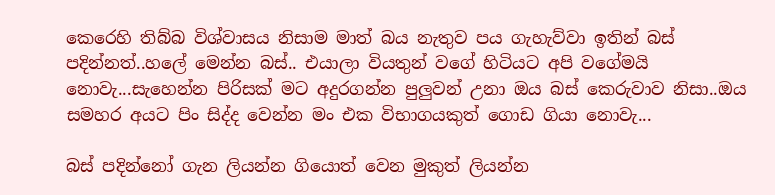කෙරෙහි තිබ්බ විශ්වාසය නිසාම මාත් බය නැතුව පය ගැහැව්වා ඉතින් බස් පදින්නත්..හලේ මෙන්න බස්.. එයාලා වියතුන් වගේ හිටියට අපි වගේමයි නොවැ...සැහෙන්න පිරිසක් මට අදුරගන්න පුලුවන් උනා ඔය බස් කෙරුවාව නිසා..ඔය සමහර අයට පිං සිද්ද වෙන්න මං එක විභාගයකුත් ගොඩ ගියා නොවැ...

බස් පදින්නෝ ගැන ලියන්න ගියොත් වෙන මුකුත් ලියන්න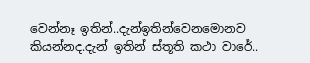වෙන්නෑ ඉතින්..දැන්ඉතින්වෙනමොනව කියන්නද.දැන් ඉතින් ස්තූති කථා වාරේ..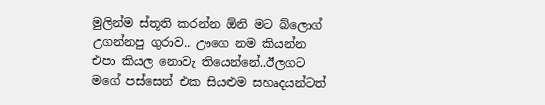මුලින්ම ස්තූති කරන්න ඕනි මට බ්ලොග් උගන්නපු ගුරාව.. ඌගෙ නම කියන්න එපා කියල නොවැ තියෙන්නේ..ඊලගට මගේ පස්සෙන් එක සියළුම සහෘදයන්ටත්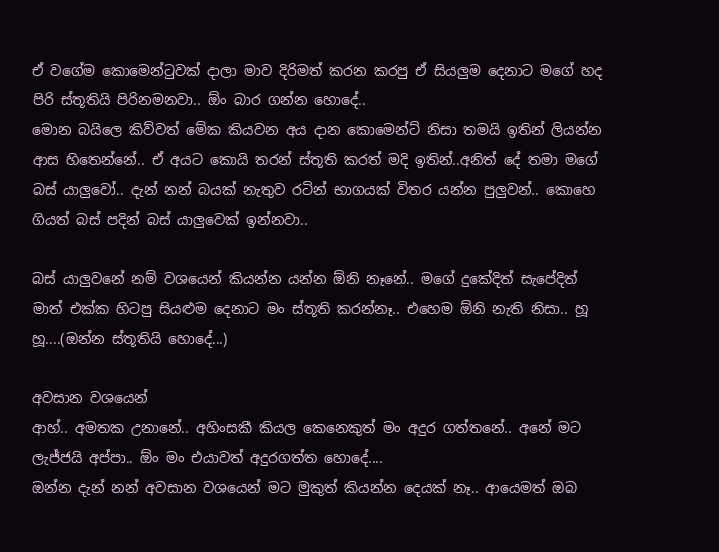ඒ වගේම කොමෙන්ටුවක් දාලා මාව දිරිමත් කරන කරපු ඒ සියලුම දෙනාට මගේ හද පිරි ස්තූතියි පිරිනමනවා.. ඕං බාර ගන්න හොදේ..
මොන බයිලෙ කිව්වත් මේක කියවන අය දාන කොමෙන්ට් නිසා තමයි ඉතින් ලියන්න ආස හිතෙන්නේ.. ඒ අයට කොයි තරන් ස්තූති කරත් මදි ඉතින්..අනිත් දේ තමා මගේ බස් යාලුවෝ.. දැන් නන් බයක් නැතුව රටින් භාගයක් විතර යන්න පුලුවන්.. කොහෙ ගියත් බස් පදින් බස් යාලුවෙක් ඉන්නවා..

බස් යාලුවනේ නම් වශයෙන් කියන්න යන්න ඕනි නෑනේ.. මගේ දුකේදිත් සැපේදිත් මාත් එක්ක හිටපු සියළුම දෙනාට මං ස්තූති කරන්නෑ.. එහෙම ඕනි නැති නිසා.. හූ හූ....(ඔන්න ස්තූතියි හොදේ...)

අවසාන වශයෙන්
ආහ්.. අමතක උනානේ.. අහිංසකී කියල කෙනෙකුත් මං අදුර ගත්තනේ.. අනේ මට ලැජ්ජයි අප්පා.. ඕං මං එයාවත් අදුරගත්ත හොදේ....
ඔන්න දැන් නන් අවසාන වශයෙන් මට මුකුත් කියන්න දෙයක් නෑ.. ආයෙමත් ඔබ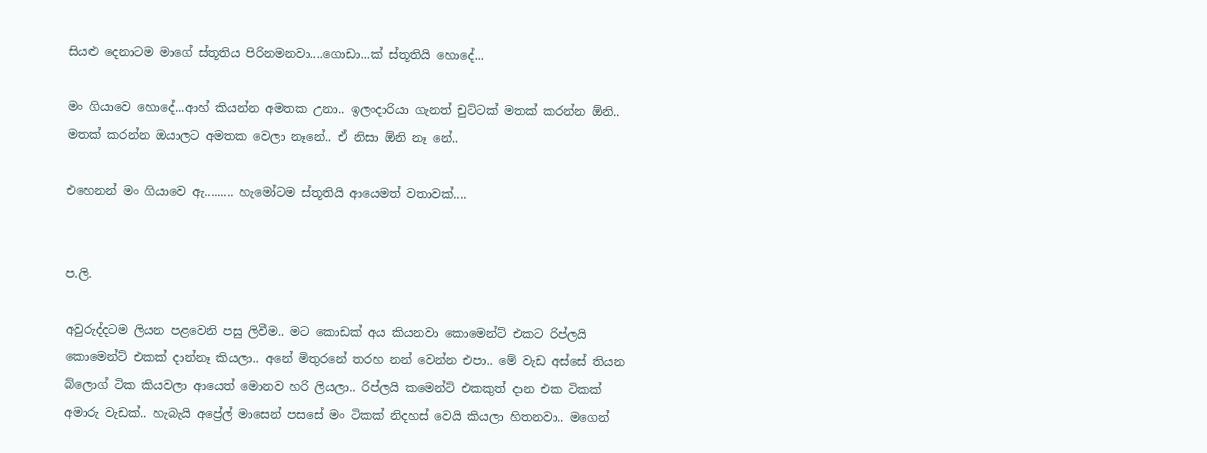සියළු දෙනාටම මාගේ ස්තූතිය පිරිනමනවා....ගොඩා...ක් ස්තූතියි හොදේ...

මං ගියාවෙ හොදේ...ආහ් කියන්න අමතක උනා.. ඉලංදාරියා ගැනත් චුට්ටක් මතක් කරන්න ඕනි.. මතක් කරන්න ඔයාලට අමතක වෙලා නෑනේ.. ඒ නිසා ඕනි නෑ නේ..

එහෙනන් මං ගියාවෙ ඇ......... හැමෝටම ස්තූතියි ආයෙමත් වතාවක්....


ප.ලි.

අවුරුද්දටම ලියන පළවෙනි පසු ලිවීම.. මට කොඩක් අය කියනවා කොමෙන්ට් එකට රිප්ලයි කොමෙන්ට් එකක් දාන්නෑ කියලා.. අනේ මිතුරනේ තරහ නන් වෙන්න එපා.. මේ වැඩ අස්සේ තියන බ්ලොග් ටික කියවලා ආයෙත් මොනව හරි ලියලා.. රිප්ලයි කමෙන්ට් එකකුත් දාන එක ටිකක් අමාරු වැඩක්.. හැබැයි අප්‍රේල් මාසෙන් පසසේ මං ටිකක් නිදහස් වෙයි කියලා හිතනවා.. මගෙන්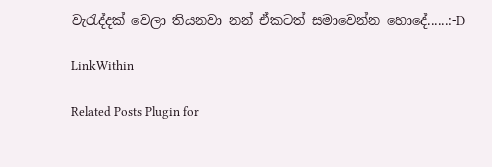වැරැද්දක් වෙලා තියනවා නන් ඒකටත් සමාවෙන්න හොදේ......:-D

LinkWithin

Related Posts Plugin for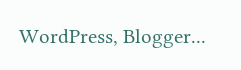WordPress, Blogger...